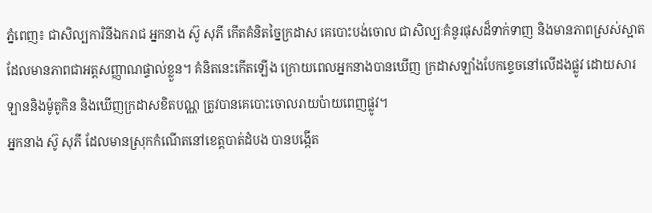ភ្នំពេញ៖ ជាសិល្បការិនីឯករាជ អ្នកនាង ស៊ូ សុភី កើតគំនិតច្នៃក្រដាស គេបោះបង់ចោល ជាសិល្បៈគំនូរផុសដ៏ទាក់ទាញ និងមានភាពស្រស់ស្អាត ដែលមានភាពជាអត្តសញ្ញាណផ្ទាល់ខ្លួន។ គំនិតនេះកើតឡើង ក្រោយពេលអ្នកនាងបានឃើញ ក្រដាសឡាំងបែកខ្ទេចនៅលើដងផ្លូវ ដោយសារឡាននិងម៉ូតូកិន និងឃើញក្រដាសខិតបណ្ណ ត្រូវបានគេបោះចោលរាយប៉ាយពេញផ្លូវ។
អ្នកនាង ស៊ូ សុភី ដែលមានស្រុកកំណើតនៅខេត្តបាត់ដំបង បានបង្កើត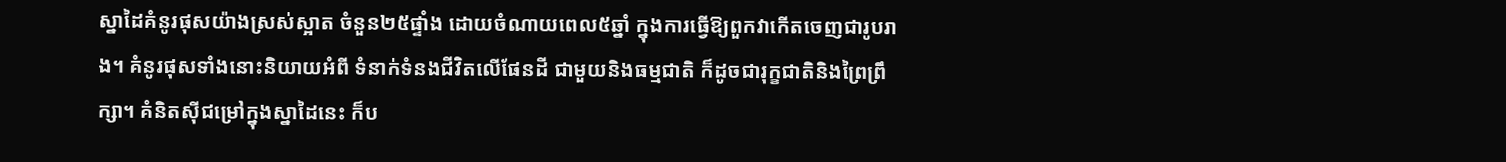ស្នាដៃគំនូរផុសយ៉ាងស្រស់ស្អាត ចំនួន២៥ផ្ទាំង ដោយចំណាយពេល៥ឆ្នាំ ក្នុងការធ្វើឱ្យពួកវាកើតចេញជារូបរាង។ គំនូរផុសទាំងនោះនិយាយអំពី ទំនាក់ទំនងជីវិតលើផែនដី ជាមួយនិងធម្មជាតិ ក៏ដូចជារុក្ខជាតិនិងព្រៃព្រឹក្សា។ គំនិតស៊ីជម្រៅក្នុងស្នាដៃនេះ ក៏ប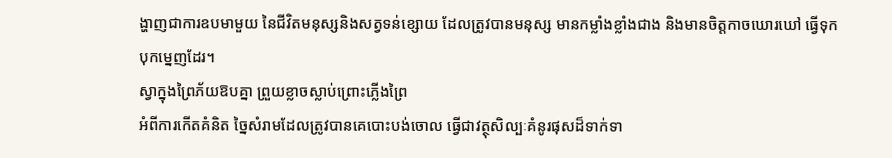ង្ហាញជាការឧបមាមួយ នៃជីវិតមនុស្សនិងសត្វទន់ខ្សោយ ដែលត្រូវបានមនុស្ស មានកម្លាំងខ្លាំងជាង និងមានចិត្តកាចឃោរឃៅ ធ្វើទុកបុកម្នេញដែរ។
ស្វាក្នុងព្រៃភ័យឱបគ្នា ព្រួយខ្លាចស្លាប់ព្រោះភ្លើងព្រៃ
អំពីការកើតគំនិត ច្នៃសំរាមដែលត្រូវបានគេបោះបង់ចោល ធ្វើជាវត្ថុសិល្បៈគំនូរផុសដ៏ទាក់ទា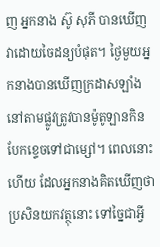ញ អ្នកនាង ស៊ូ សុភី បានឃើញវាដោយចៃដន្យបំផុត។ ថ្ងៃមួយអ្នកនាងបានឃើញក្រដាសឡាំង នៅតាមផ្លូវត្រូវបានម៉ូតូឡានកិនបែកខ្ទេចទៅជាម្សៅ។ ពេលនោះហើយ ដែលអ្នកនាងគិតឃើញថា ប្រសិនយកវត្ថុនោះ ទៅច្នៃជាអ្វី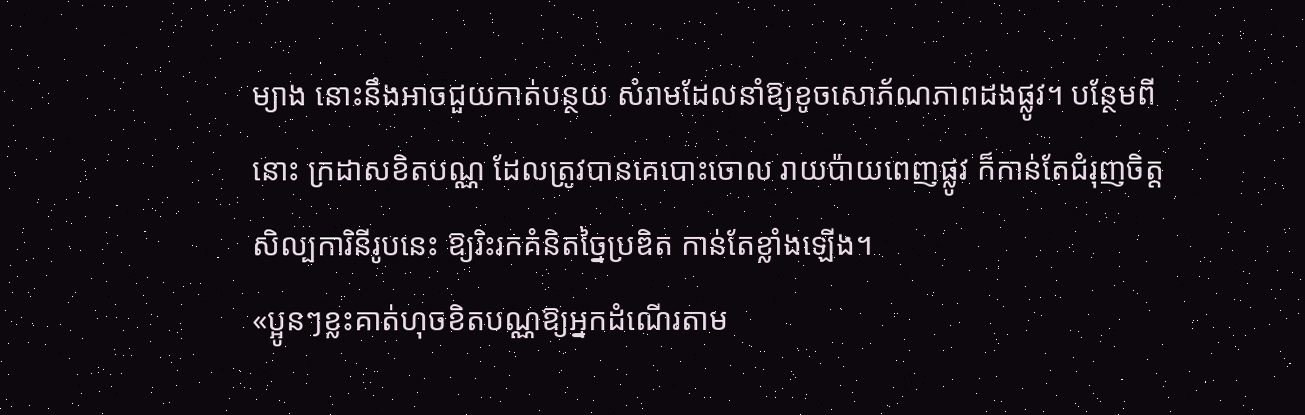ម្យាង នោះនឹងអាចជួយកាត់បន្ថយ សំរាមដែលនាំឱ្យខូចសោភ័ណភាពដងផ្លូវ។ បន្ថែមពីនោះ ក្រដាសខិតបណ្ណ ដែលត្រូវបានគេបោះចោល រាយប៉ាយពេញផ្លូវ ក៏កាន់តែជំរុញចិត្តសិល្បការិនីរូបនេះ ឱ្យរិះរកគំនិតច្នៃប្រឌិត កាន់តែខ្លាំងឡើង។
«ប្អូនៗខ្លះគាត់ហុចខិតបណ្ណឱ្យអ្នកដំណើរតាម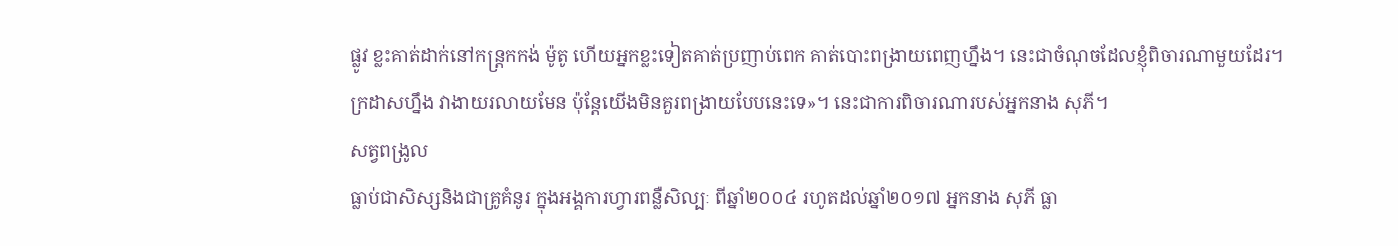ផ្លូវ ខ្លះគាត់ដាក់នៅកន្ត្រកកង់ ម៉ូតូ ហើយអ្នកខ្លះទៀតគាត់ប្រញាប់ពេក គាត់បោះពង្រាយពេញហ្នឹង។ នេះជាចំណុចដែលខ្ញុំពិចារណាមួយដែរ។ ក្រដាសហ្នឹង វាងាយរលាយមែន ប៉ុន្តែយើងមិនគួរពង្រាយបែបនេះទេ»។ នេះជាការពិចារណារបស់អ្នកនាង សុភី។
សត្វពង្រូល
ធ្លាប់ជាសិស្សនិងជាគ្រូគំនូរ ក្នុងអង្គការហ្វារពន្លឺសិល្បៈ ពីឆ្នាំ២០០៤ រហូតដល់ឆ្នាំ២០១៧ អ្នកនាង សុភី ធ្លា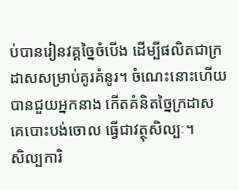ប់បានរៀនវគ្គច្នៃចំបើង ដើម្បីផលិតជាក្រដាសសម្រាប់គូរគំនូរ។ ចំណេះនោះហើយ បានជួយអ្នកនាង កើតគំនិតច្នៃក្រដាស គេបោះបង់ចោល ធ្វើជាវត្ថុសិល្បៈ។
សិល្បការិ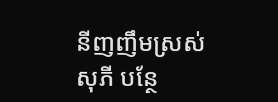នីញញឹមស្រស់ សុភី បន្ថែ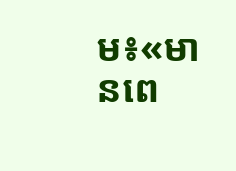ម៖«មានពេ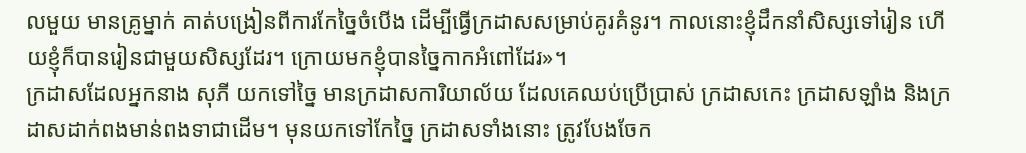លមួយ មានគ្រូម្នាក់ គាត់បង្រៀនពីការកែច្នៃចំបើង ដើម្បីធ្វើក្រដាសសម្រាប់គូរគំនូរ។ កាលនោះខ្ញុំដឹកនាំសិស្សទៅរៀន ហើយខ្ញុំក៏បានរៀនជាមួយសិស្សដែរ។ ក្រោយមកខ្ញុំបានច្នៃកាកអំពៅដែរ»។
ក្រដាសដែលអ្នកនាង សុភី យកទៅច្នៃ មានក្រដាសការិយាល័យ ដែលគេឈប់ប្រើប្រាស់ ក្រដាសកេះ ក្រដាសឡាំង និងក្រដាសដាក់ពងមាន់ពងទាជាដើម។ មុនយកទៅកែច្នៃ ក្រដាសទាំងនោះ ត្រូវបែងចែក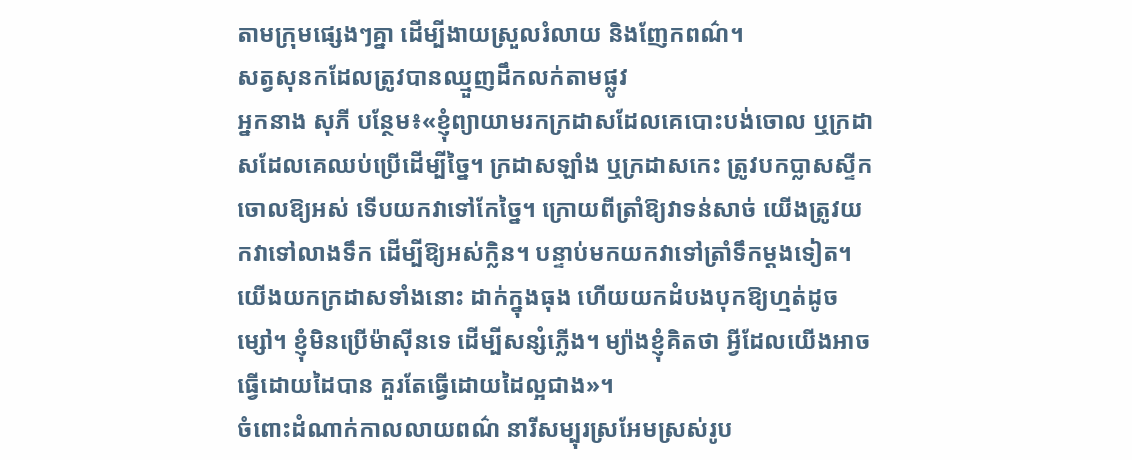តាមក្រុមផ្សេងៗគ្នា ដើម្បីងាយស្រួលរំលាយ និងញែកពណ៌។
សត្វសុនកដែលត្រូវបានឈ្មួញដឹកលក់តាមផ្លូវ
អ្នកនាង សុភី បន្ថែម៖«ខ្ញុំព្យាយាមរកក្រដាសដែលគេបោះបង់ចោល ឬក្រដាសដែលគេឈប់ប្រើដើម្បីច្នៃ។ ក្រដាសឡាំង ឬក្រដាសកេះ ត្រូវបកប្លាសស្ទីកចោលឱ្យអស់ ទើបយកវាទៅកែច្នៃ។ ក្រោយពីត្រាំឱ្យវាទន់សាច់ យើងត្រូវយកវាទៅលាងទឹក ដើម្បីឱ្យអស់ក្លិន។ បន្ទាប់មកយកវាទៅត្រាំទឹកម្ដងទៀត។ យើងយកក្រដាសទាំងនោះ ដាក់ក្នុងធុង ហើយយកដំបងបុកឱ្យហ្មត់ដូចម្សៅ។ ខ្ញុំមិនប្រើម៉ាស៊ីនទេ ដើម្បីសន្សំភ្លើង។ ម្យ៉ាងខ្ញុំគិតថា អ្វីដែលយើងអាចធ្វើដោយដៃបាន គួរតែធ្វើដោយដៃល្អជាង»។
ចំពោះដំណាក់កាលលាយពណ៌ នារីសម្បុរស្រអែមស្រស់រូប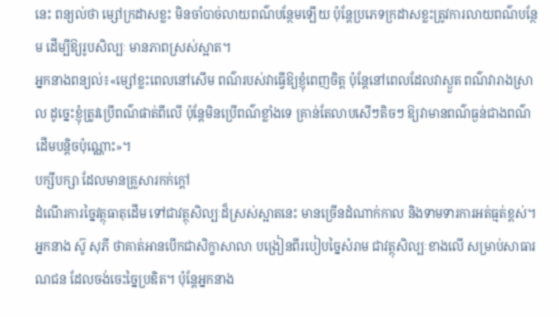នេះ ពន្យល់ថា ម្សៅក្រដាសខ្លះ មិនចាំបាច់លាយពណ៌បន្ថែមឡើយ ប៉ុន្តែប្រភេទក្រដាសខ្លះត្រូវការលាយពណ៌បន្ថែម ដើម្បីឱ្យរូបសិល្បៈ មានភាពស្រស់ស្អាត។
អ្នកនាងពន្យល់៖«ម្សៅខ្លះពេលនៅសើម ពណ៌របស់វាធ្វើឱ្យខ្ញុំពេញចិត្ត ប៉ុន្តែនៅពេលដែលវាស្ងួត ពណ៌វារាងស្រាល ដូច្នេះខ្ញុំត្រូវប្រើពណ៌ផាត់ពីលើ ប៉ុន្តែមិនប្រើពណ៌ខ្លាំងទេ គ្រាន់តែលាបសើៗតិចៗ ឱ្យវាមានពណ៌ធ្ងន់ជាងពណ៌ដើមបន្តិចប៉ុណ្ណោះ»។
បក្សីបក្សា ដែលមានគ្រួសារកក់ក្ដៅ
ដំណើរការច្នៃវត្ថុធាតុដើម ទៅជាវត្ថុសិល្បៈដ៏ស្រស់ស្អាតនេះ មានច្រើនដំណាក់កាល និងទាមទារការអត់ធ្មត់ខ្ពស់។ អ្នកនាង ស៊ូ សុភី ថាគាត់អានបើកជាសិក្ខាសាលា បង្រៀនពីរបៀបច្នៃសំរាម ជាវត្ថុសិល្បៈខាងលើ សម្រាប់សាធារណជន ដែលចង់ចេះច្នៃប្រឌិត។ ប៉ុន្តែអ្នកនាង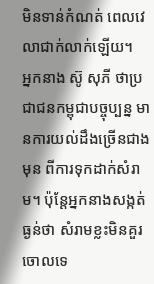មិនទាន់កំណត់ ពេលវេលាជាក់លាក់ឡើយ។
អ្នកនាង ស៊ូ សុភី ថាប្រជាជនកម្ពុជាបច្ចុប្បន្ន មានការយល់ដឹងច្រើនជាងមុន ពីការទុកដាក់សំរាម។ ប៉ុន្តែអ្នកនាងសង្កត់ធ្ងន់ថា សំរាមខ្លះមិនគួរចោលទេ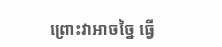ព្រោះវាអាចច្នៃ ធ្វើ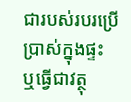ជារបស់របរប្រើប្រាស់ក្នុងផ្ទះ ឬធ្វើជាវត្ថុ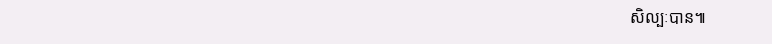សិល្បៈបាន៕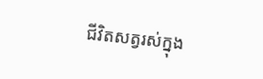ជីវិតសត្វរស់ក្នុង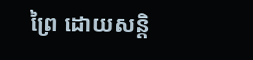ព្រៃ ដោយសន្តិ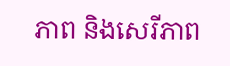ភាព និងសេរីភាព